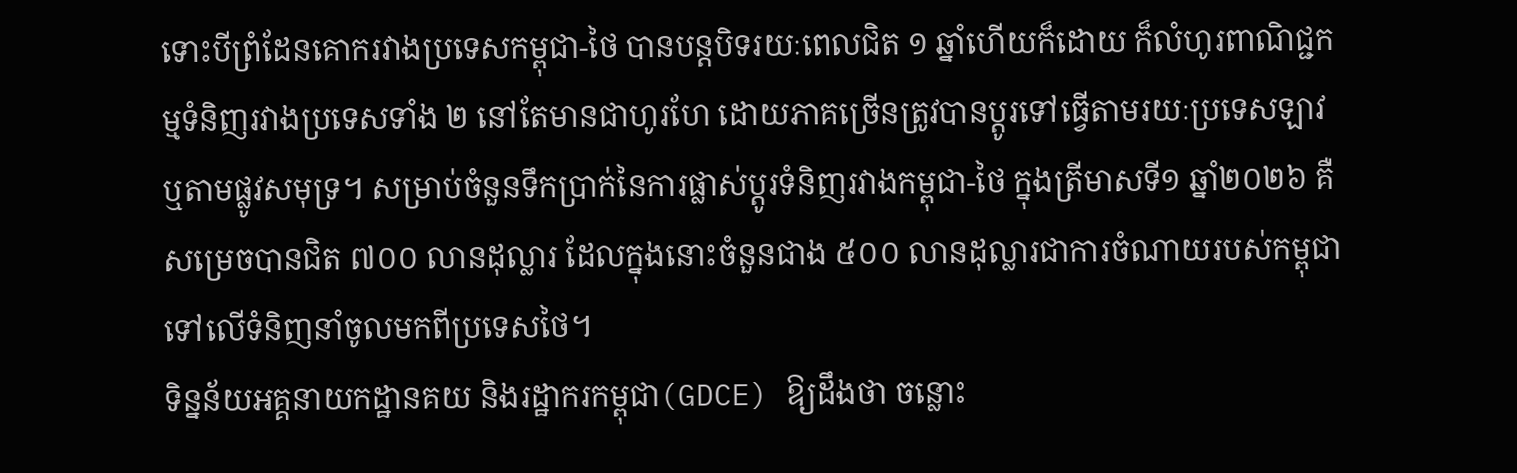ទោះបីព្រំដែនគោករវាងប្រទេសកម្ពុជា-ថៃ បានបន្តបិទរយៈពេលជិត ១ ឆ្នាំហើយក៏ដោយ ក៏លំហូរពាណិជ្ជកម្មទំនិញរវាងប្រទេសទាំង ២ នៅតែមានជាហូរហែ ដោយភាគច្រើនត្រូវបានប្តូរទៅធ្វើតាមរយៈប្រទេសឡាវ ឬតាមផ្លូវសមុទ្រ។ សម្រាប់ចំនួនទឹកប្រាក់នៃការផ្លាស់ប្តូរទំនិញរវាងកម្ពុជា-ថៃ ក្នុងត្រីមាសទី១ ឆ្នាំ២០២៦ គឺសម្រេចបានជិត ៧០០ លានដុល្លារ ដែលក្នុងនោះចំនួនជាង ៥០០ លានដុល្លារជាការចំណាយរបស់កម្ពុជាទៅលើទំនិញនាំចូលមកពីប្រទេសថៃ។
ទិន្នន័យអគ្គនាយកដ្ឋានគយ និងរដ្ឋាករកម្ពុជា(GDCE) ឱ្យដឹងថា ចន្លោះ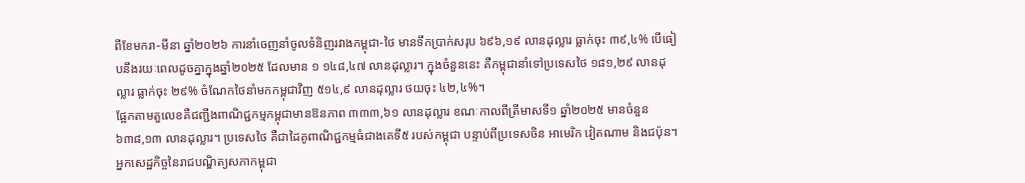ពីខែមករា-មីនា ឆ្នាំ២០២៦ ការនាំចេញនាំចូលទំនិញរវាងកម្ពុជា-ថៃ មានទឹកប្រាក់សរុប ៦៩៦,១៩ លានដុល្លារ ធ្លាក់ចុះ ៣៩,៤% បើធៀបនឹងរយៈពេលដូចគ្នាក្នុងឆ្នាំ២០២៥ ដែលមាន ១ ១៤៨,៤៧ លានដុល្លារ។ ក្នុងចំនួននេះ គឺកម្ពុជានាំទៅប្រទេសថៃ ១៨១,២៩ លានដុល្លារ ធ្លាក់ចុះ ២៩% ចំណែកថៃនាំមកកម្ពុជាវិញ ៥១៤,៩ លានដុល្លារ ថយចុះ ៤២,៤%។
ផ្អែកតាមតួលេខគឺជញ្ជីងពាណិជ្ជកម្មកម្ពុជាមានឱនភាព ៣៣៣,៦១ លានដុល្លារ ខណៈកាលពីត្រីមាសទី១ ឆ្នាំ២០២៥ មានចំនួន ៦៣៨,១៣ លានដុល្លារ។ ប្រទេសថៃ គឺជាដៃគូពាណិជ្ជកម្មធំជាងគេទី៥ របស់កម្ពុជា បន្ទាប់ពីប្រទេសចិន អាមេរិក វៀតណាម និងជប៉ុន។
អ្នកសេដ្ឋកិច្ចនៃរាជបណ្ឌិត្យសភាកម្ពុជា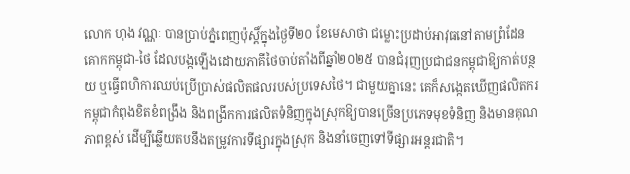លោក ហុង វណ្ណៈ បានប្រាប់ភ្នំពេញប៉ុស្តិ៍ក្នុងថ្ងៃទី២០ ខែមេសាថា ជម្លោះប្រដាប់អាវុធនៅតាមព្រំដែនគោកកម្ពុជា-ថៃ ដែលបង្កឡើងដោយភាគីថៃចាប់តាំងពីឆ្នាំ២០២៥ បានជំរុញប្រជាជនកម្ពុជាឱ្យកាត់បន្ថយ ឬធ្វើពហិការឈប់ប្រើប្រាស់ផលិតផលរបស់ប្រទេសថៃ។ ជាមួយគ្នានេះ គេក៏សង្កេតឃើញផលិតករកម្ពុជាកំពុងខិតខំពង្រឹង និងពង្រីកការផលិតទំនិញក្នុងស្រុកឱ្យបានច្រើនប្រភេទមុខទំនិញ និងមានគុណភាពខ្ពស់ ដើម្បីឆ្លើយតបនឹងតម្រូវការទីផ្សារក្នុងស្រុក និងនាំចេញទៅទីផ្សារអន្តរជាតិ។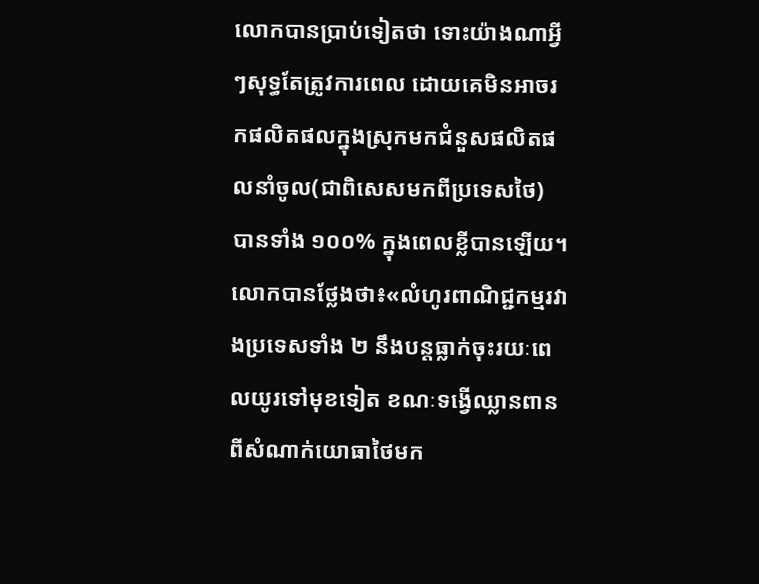លោកបានប្រាប់ទៀតថា ទោះយ៉ាងណាអ្វីៗសុទ្ធតែត្រូវការពេល ដោយគេមិនអាចរកផលិតផលក្នុងស្រុកមកជំនួសផលិតផលនាំចូល(ជាពិសេសមកពីប្រទេសថៃ) បានទាំង ១០០% ក្នុងពេលខ្លីបានឡើយ។
លោកបានថ្លែងថា៖«លំហូរពាណិជ្ជកម្មរវាងប្រទេសទាំង ២ នឹងបន្តធ្លាក់ចុះរយៈពេលយូរទៅមុខទៀត ខណៈទង្វើឈ្លានពានពីសំណាក់យោធាថៃមក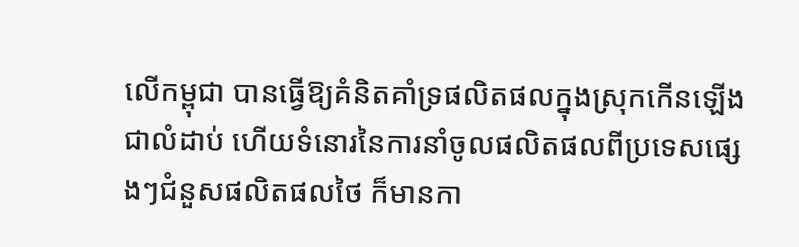លើកម្ពុជា បានធ្វើឱ្យគំនិតគាំទ្រផលិតផលក្នុងស្រុកកើនឡើងជាលំដាប់ ហើយទំនោរនៃការនាំចូលផលិតផលពីប្រទេសផ្សេងៗជំនួសផលិតផលថៃ ក៏មានកា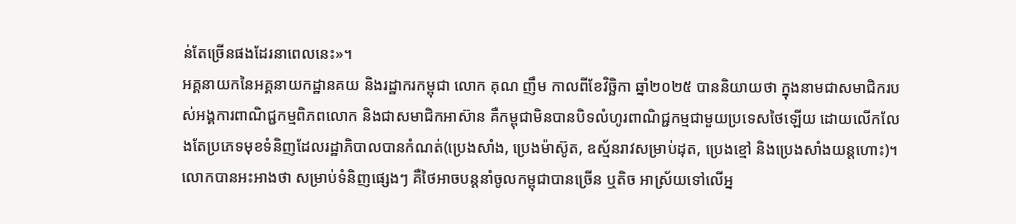ន់តែច្រើនផងដែរនាពេលនេះ»។
អគ្គនាយកនៃអគ្គនាយកដ្ឋានគយ និងរដ្ឋាករកម្ពុជា លោក គុណ ញឹម កាលពីខែវិច្ឆិកា ឆ្នាំ២០២៥ បាននិយាយថា ក្នុងនាមជាសមាជិករបស់អង្គការពាណិជ្ជកម្មពិភពលោក និងជាសមាជិកអាស៊ាន គឺកម្ពុជាមិនបានបិទលំហូរពាណិជ្ជកម្មជាមួយប្រទេសថៃឡើយ ដោយលើកលែងតែប្រភេទមុខទំនិញដែលរដ្ឋាភិបាលបានកំណត់(ប្រេងសាំង, ប្រេងម៉ាស៊ូត, ឧស្ម័នរាវសម្រាប់ដុត, ប្រេងខ្មៅ និងប្រេងសាំងយន្តហោះ)។ លោកបានអះអាងថា សម្រាប់ទំនិញផ្សេងៗ គឺថៃអាចបន្តនាំចូលកម្ពុជាបានច្រើន ឬតិច អាស្រ័យទៅលើអ្ន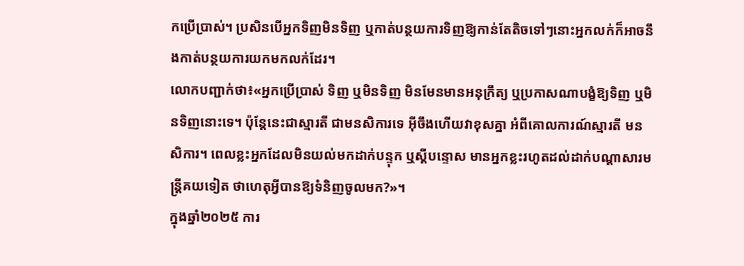កប្រើប្រាស់។ ប្រសិនបើអ្នកទិញមិនទិញ ឬកាត់បន្ថយការទិញឱ្យកាន់តែតិចទៅៗនោះអ្នកលក់ក៏អាចនឹងកាត់បន្ថយការយកមកលក់ដែរ។
លោកបញ្ជាក់ថា៖«អ្នកប្រើប្រាស់ ទិញ ឬមិនទិញ មិនមែនមានអនុក្រឹត្យ ឬប្រកាសណាបង្ខំឱ្យទិញ ឬមិនទិញនោះទេ។ ប៉ុន្តែនេះជាស្មារតី ជាមនសិការទេ អ៊ីចឹងហើយវាខុសគ្នា អំពីគោលការណ៍ស្មារតី មនសិការ។ ពេលខ្លះអ្នកដែលមិនយល់មកដាក់បន្ទុក ឬស្តីបន្ទោស មានអ្នកខ្លះរហូតដល់ដាក់បណ្តាសារមន្រ្តីគយទៀត ថាហេតុអ្វីបានឱ្យទំនិញចូលមក?»។
ក្នុងឆ្នាំ២០២៥ ការ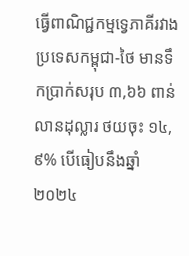ធ្វើពាណិជ្ជកម្មទ្វេភាគីរវាងប្រទេសកម្ពុជា-ថៃ មានទឹកប្រាក់សរុប ៣,៦៦ ពាន់លានដុល្លារ ថយចុះ ១៤,៩% បើធៀបនឹងឆ្នាំ២០២៤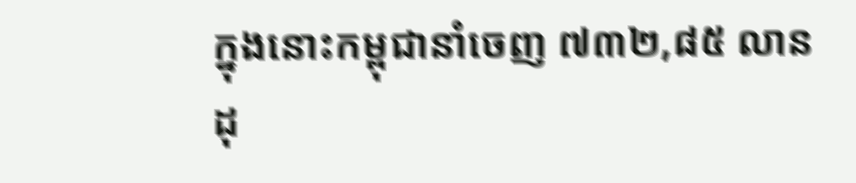ក្នុងនោះកម្ពុជានាំចេញ ៧៣២,៨៥ លានដុ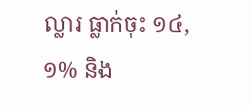ល្លារ ធ្លាក់ចុះ ១៤,១% និង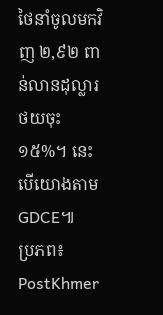ថៃនាំចូលមកវិញ ២,៩២ ពាន់លានដុល្លារ ថយចុះ ១៥%។ នេះបើយោងតាម GDCE៕
ប្រភព៖ PostKhmer